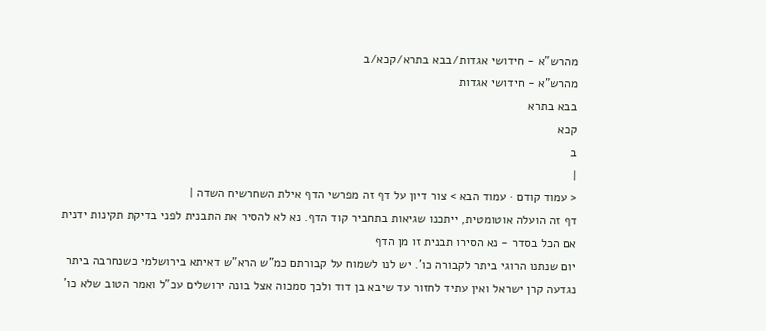מהרש"א - חידושי אגדות/בבא בתרא/קכא/ב
מהרש"א - חידושי אגדות
בבא בתרא
קכא
ב
|
< עמוד קודם · עמוד הבא > צור דיון על דף זה מפרשי הדף אילת השחרשיח השדה |
דף זה הועלה אוטומטית, ייתכנו שגיאות בתחביר קוד הדף. נא לא להסיר את התבנית לפני בדיקת תקינות ידנית
אם הכל בסדר - נא הסירו תבנית זו מן הדף
יום שנתנו הרוגי ביתר לקבורה כו'. יש לנו לשמוח על קבורתם כמ"ש הרא"ש דאיתא בירושלמי כשנחרבה ביתר נגדעה קרן ישראל ואין עתיד לחזור עד שיבא בן דוד ולכך סמכוה אצל בונה ירושלים עכ"ל ואמר הטוב שלא כו'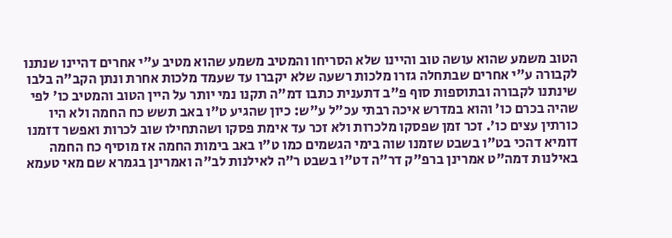הטוב משמע שהוא עושה טוב והיינו שלא הסריחו והמטיב משמע שהוא מטיב ע"י אחרים דהיינו שנתנו לקבורה ע"י אחרים שבתחלה גזרו מלכות רשעה שלא יקברו עד שעמד מלכות אחרת ונתן הקב"ה בלבו שינתנו לקבורה ובתוספות סוף פ"ב דתענית כתבו דמ"ה תקנו נמי יותר על היין הטוב והמטיב כו' לפי שהיה בכרם כו' והוא במדרש איכה רבתי עכ"ל ע"ש: כיון שהגיע ט"ו באב תשש כח החמה ולא היו כורתין עצים כו'. זכר זמן שפסקו מלכרות ולא זכר עד אימת פסקו ושהתחילו שוב לכרות ואפשר דזמנו דומיא דהכי בט"ו בשבט שזמנו שוה בימי הגשמים כמו ט"ו באב בימות החמה אז מוסיף כח החמה באילנות דמה"ט אמרינן ברפ"ק דר"ה דט"ו בשבט ר"ה לאילנות לב"ה ואמרינן בגמרא שם מאי טעמא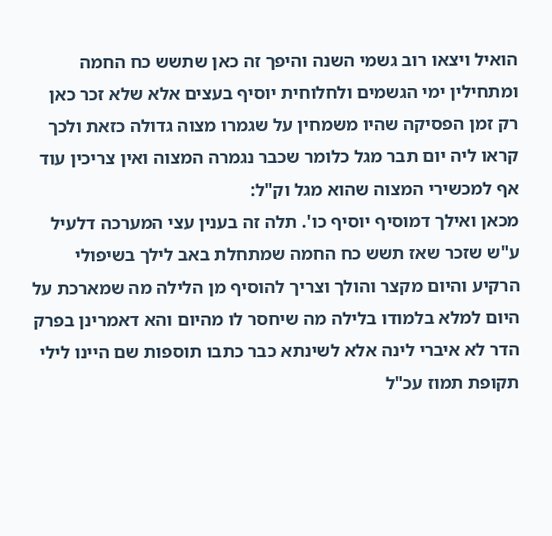הואיל ויצאו רוב גשמי השנה והיפך זה כאן שתשש כח החמה ומתחילין ימי הגשמים ולחלוחית יוסיף בעצים אלא שלא זכר כאן רק זמן הפסיקה שהיו משמחין על שגמרו מצוה גדולה כזאת ולכך קראו ליה יום תבר מגל כלומר שכבר נגמרה המצוה ואין צריכין עוד אף למכשירי המצוה שהוא מגל וק"ל:
מכאן ואילך דמוסיף יוסיף כו'. תלה זה בענין עצי המערכה דלעיל ע"ש שזכר שאז תשש כח החמה שמתחלת באב לילך בשיפולי הרקיע והיום מקצר והולך וצריך להוסיף מן הלילה מה שמארכת על היום למלא בלמודו בלילה מה שיחסר לו מהיום והא דאמרינן בפרק הדר לא איברי לינה אלא לשינתא כבר כתבו תוספות שם היינו לילי תקופת תמוז עכ"ל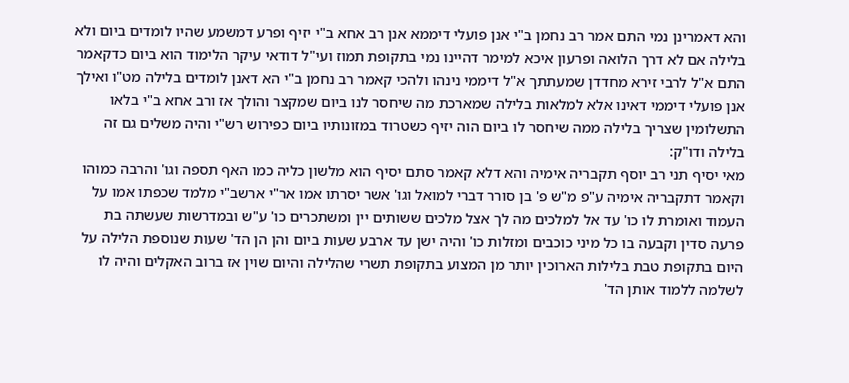והא דאמרינן נמי התם אמר רב נחמן ב"י אנן פועלי דיממא אנן רב אחא ב"י יזיף ופרע דמשמע שהיו לומדים ביום ולא בלילה אם לא דרך הלואה ופרעון איכא למימר דהיינו נמי בתקופת תמוז ועי"ל דודאי עיקר הלימוד הוא ביום כדקאמר התם א"ל לרבי זירא מחדדן שמעתתך א"ל דיממי נינהו ולהכי קאמר רב נחמן ב"י הא דאנן לומדים בלילה מט"ו ואילך אנן פועלי דיממי דאינו אלא למלאות בלילה שמארכת מה שיחסר לנו ביום שמקצר והולך אז ורב אחא ב"י בלאו התשלומין שצריך בלילה ממה שיחסר לו ביום הוה יזיף כשטרוד במזונותיו ביום כפירוש רש"י והיה משלים גם זה בלילה ודו"ק:
מאי יסיף תני רב יוסף תקבריה אימיה והא דלא קאמר סתם יסיף הוא מלשון כליה כמו האף תספה וגו' והרבה כמוהו וקאמר דתקבריה אימיה ע"פ מ"ש פ' בן סורר דברי למואל וגו' אשר יסרתו אמו אר"י ארשב"י מלמד שכפתו אמו על העמוד ואומרת לו כו' עד אל למלכים מה לך אצל מלכים ששותים יין ומשתכרים כו' ע"ש ובמדרשות שעשתה בת פרעה סדין וקבעה בו כל מיני כוכבים ומזלות כו' והיה ישן עד ארבע שעות ביום והן הן הד' שעות שנוספת הלילה על היום בתקופת טבת בלילות הארוכין יותר מן המצוע בתקופת תשרי שהלילה והיום שוין אז ברוב האקלים והיה לו לשלמה ללמוד אותן הד'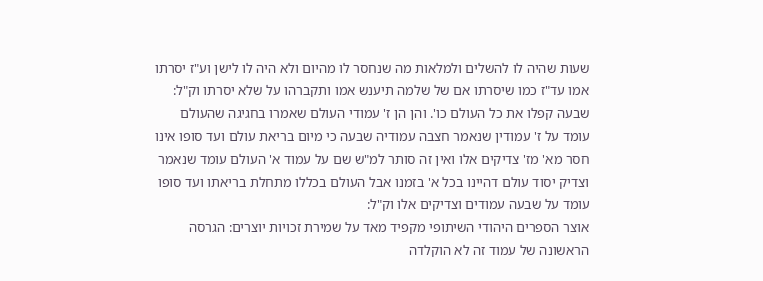שעות שהיה לו להשלים ולמלאות מה שנחסר לו מהיום ולא היה לו לישן וע"ז יסרתו אמו עד"ז כמו שיסרתו אם של שלמה תיענש אמו ותקברהו על שלא יסרתו וק"ל:
שבעה קפלו את כל העולם כו'. והן הן ז' עמודי העולם שאמרו בחגיגה שהעולם עומד על ז' עמודין שנאמר חצבה עמודיה שבעה כי מיום בריאת עולם ועד סופו אינו חסר מא' מז' צדיקים אלו ואין זה סותר למ"ש שם על עמוד א' העולם עומד שנאמר וצדיק יסוד עולם דהיינו בכל א' בזמנו אבל העולם בכללו מתחלת בריאתו ועד סופו עומד על שבעה עמודים וצדיקים אלו וק"ל:
אוצר הספרים היהודי השיתופי מקפיד מאד על שמירת זכויות יוצרים: הגרסה הראשונה של עמוד זה לא הוקלדה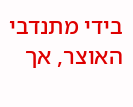בידי מתנדבי האוצר, אך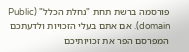פורסמה ברשת תחת "נחלת הכלל" (Public domain). אם אתם בעלי הזכויות ולדעתכם המפרסם הפר את זכויותיכם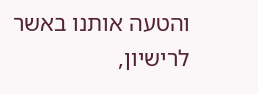והטעה אותנו באשר לרישיון,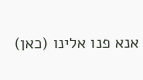אנא פנו אלינו (כאן)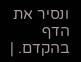ונסיר את הדף בהקדם. |